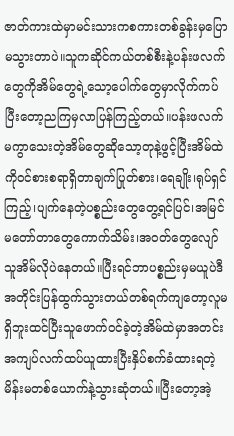ဇာတ်ကားထဲမှာမင်းသားကစကားတစ်ခွန်းမှပြောမသွားတာပဲ။သူကဆိုင်ကယ်တစ်စီးနဲ့ပန်းဖလက်တွေကိုအိမ်တွေရဲ့သော့ပေါက်တွေမှာလိုက်ကပ်ပြီးတော့ညကြမှလာပြန်ကြည့်တယ်။ပန်းဖလက် မကွာသေးတဲ့အိမ်တွေဆိုသော့တုနဲ့ဖွင့်ပြီးအိမ်ထဲကိုဝင်စားစရာရှိတာချက်ပြုတ်စား၊ရေချိုး၊ရုပ်ရှင်ကြည့်၊ပျက်နေတဲ့ပစ္စည်းတွေတွေ့ရင်ပြင်၊အမြင်မတော်တာတွေကောက်သိမ်း၊အဝတ်တွေလျော်သူအိမ်လိုပဲနေတယ်။ပြီးရင်ဘာပစ္စည်းမှမယူပဲဒီအတိုင်းပြန်ထွက်သွားတယ်တစ်ရက်ကျတော့လူမရှိဘူးထင်ပြီးသူဖောက်ဝင်ခဲ့တဲ့အိမ်ထဲမှာအတင်းအကျပ်လက်ထပ်ယူထားပြီးနှိပ်စက်ခံထားရတဲ့မိန်းမတစ်ယောက်နဲ့သွားဆုံတယ်။ပြီးတော့အဲ့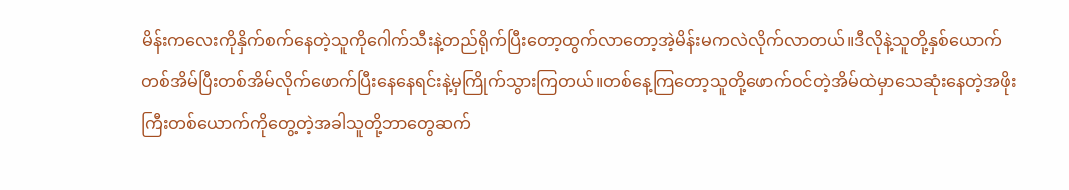မိန်းကလေးကိုနှိက်စက်နေတဲ့သူကိုဂေါက်သီးနဲ့တည်ရိုက်ပြီးတော့ထွက်လာတော့အဲ့မိန်းမကလဲလိုက်လာတယ်။ဒီလိုနဲ့သူတို့နှစ်ယောက်တစ်အိမ်ပြီးတစ်အိမ်လိုက်ဖောက်ပြီးနေနေရင်းနဲ့မှကြိုက်သွားကြတယ်။တစ်နေ့ကြတော့သူတို့ဖောက်ဝင်တဲ့အိမ်ထဲမှာသေဆုံးနေတဲ့အဖိုးကြီးတစ်ယောက်ကိုတွေ့တဲ့အခါသူတို့ဘာတွေဆက်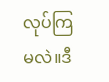လုပ်ကြမလဲ။ဒီ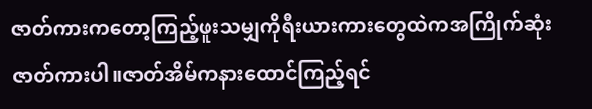ဇာတ်ကားကတော့ကြည့်ဖူးသမျှကိုရီးယားကားတွေထဲကအကြိုက်ဆုံးဇာတ်ကားပါ။ဇာတ်အိမ်ကနားထောင်ကြည့်ရင်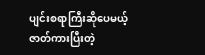ပျင်းစရာကြီးဆိုပေမယ့်ဇာတ်ကားပြီးတဲ့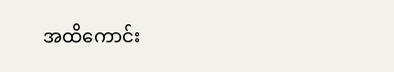အထိကောင်း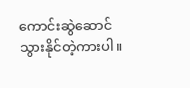ကောင်းဆွဲဆောင်သွားနိုင်တဲ့ကားပါ။